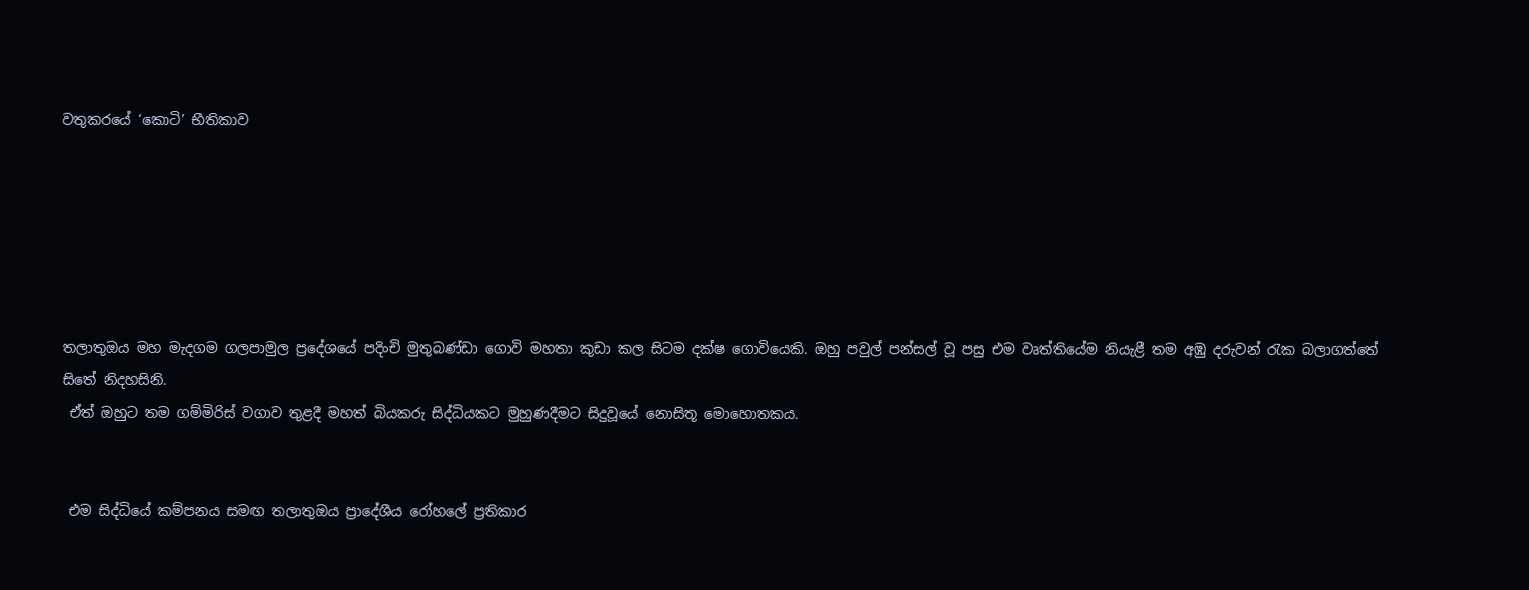වතුකරයේ ‘කොටි’ භීතිකාව






තලාතුඔය මහ මැදගම ගලපාමුල ප්‍රදේශයේ පදිංචි මුතුබණ්ඩා ගොවි මහතා කුඩා කල සිටම දක්ෂ ගොවියෙකි. ඔහු පවුල් පන්සල් වූ පසු එම වෘත්තියේම නියැළී තම අඹු දරුවන් රැක බලාගත්තේ සිතේ නිදහසිනි.
 ඒත් ඔහුට තම ගම්මිරිස් වගාව තුළදී මහත් බියකරු සිද්ධියකට මුහුණදීමට සිදුවූයේ නොසිතූ මොහොතකය.


 එම සිද්ධියේ කම්පනය සමඟ තලාතුඔය ප්‍රාදේශීය රෝහලේ ප්‍රතිකාර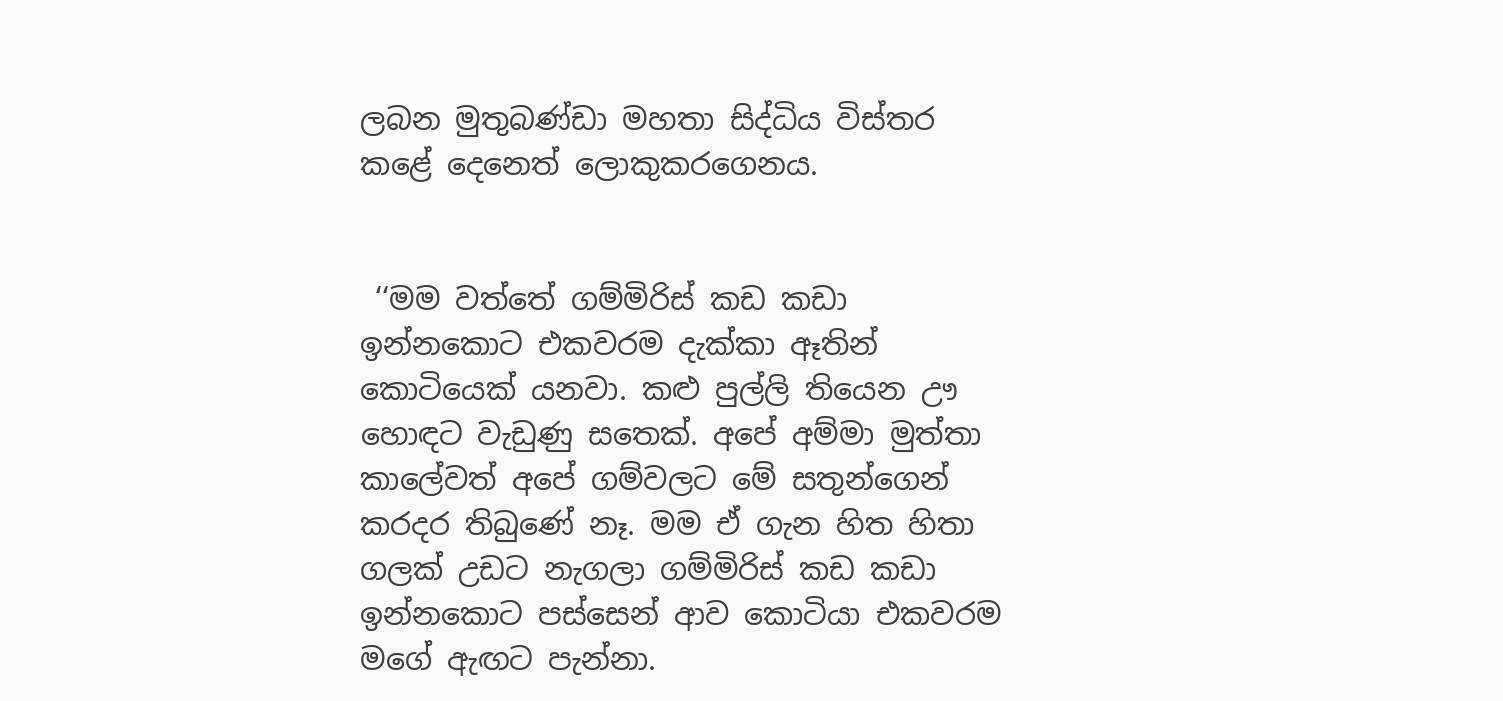ලබන මුතුබණ්ඩා මහතා සිද්ධිය විස්තර කළේ දෙනෙත් ලොකුකරගෙනය.


 ‘‘මම වත්තේ ගම්මිරිස් කඩ කඩා ඉන්නකොට එකවරම දැක්කා ඈතින් කොටියෙක් යනවා. කළු පුල්ලි තියෙන ඌ හොඳට වැඩුණු සතෙක්. අපේ අම්මා මුත්තා කාලේවත් අපේ ගම්වලට මේ සතුන්ගෙන් කරදර තිබුණේ නෑ. මම ඒ ගැන හිත හිතා ගලක් උඩට නැගලා ගම්මිරිස් කඩ කඩා ඉන්නකොට පස්සෙන් ආව කොටියා එකවරම මගේ ඇඟට පැන්නා.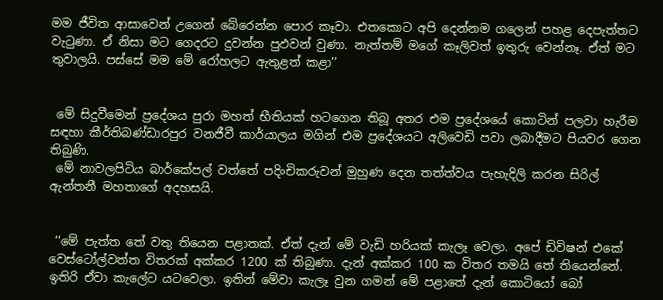මම ජීවිත ආසාවෙන් උගෙන් බේරෙන්න පොර කෑවා. එතකොට අපි දෙන්නම ගලෙන් පහළ දෙපැත්තට වැටුණා. ඒ නිසා මට ගෙදරට දුවන්න පුඵවන් වුණා. නැත්තම් මගේ කෑලිවත් ඉතුරු වෙන්නෑ. ඒත් මට තුවාලයි. පස්සේ මම මේ රෝහලට ඇතුළත් කළා’’


 මේ සිදුවීමෙන් ප්‍රදේශය පුරා මහත් භීතියක් හටගෙන තිබූ අතර එම ප්‍රදේශයේ කොටින් පලවා හැරීම සඳහා කීර්තිබණ්ඩාරපුර වනජීවී කාර්යාලය මගින් එම ප්‍රදේශයට අලිවෙඩි පවා ලබාදීමට පියවර ගෙන තිබුණි.
 මේ නාවලපිටිය බාර්කේපල් වත්තේ පදිංචිකරුවන් මුහුණ දෙන තත්ත්වය පැහැදිලි කරන සිරිල් ඇන්තනී මහතාගේ අදහසයි.


 ‘‘මේ පැත්ත තේ වතු තියෙන පළාතක්. ඒත් දැන් මේ වැඩි හරියක් කැලෑ වෙලා. අපේ ඩිවිෂන් එකේ වෙස්ටෝල්වත්ත විතරක් අක්කර 1200 ක් තිබුණා. දැන් අක්කර 100 ක විතර තමයි තේ තියෙන්නේ. ඉතිරි ඒවා කැලේට යටවෙලා. ඉතින් මේවා කැලෑ වුන ගමන් මේ පළාතේ දැන් කොටියෝ බෝ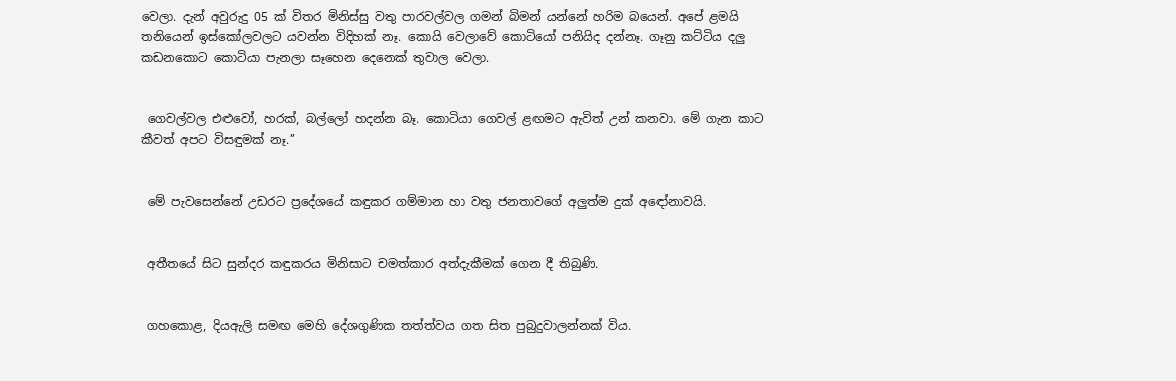වෙලා. දැන් අවුරුදු 05 ක් විතර මිනිස්සු වතු පාරවල්වල ගමන් බිමන් යන්නේ හරිම බයෙන්. අපේ ළමයි තනියෙන් ඉස්කෝලවලට යවන්න විදිහක් නෑ. කොයි වෙලාවේ කොටියෝ පනියිද දන්නෑ. ගෑනු කට්ටිය දලු කඩනකොට කොටියා පැනලා සෑහෙන දෙනෙක් තුවාල වෙලා.


 ගෙවල්වල එළුවෝ, හරක්, බල්ලෝ හදන්න බෑ. කොටියා ගෙවල් ළඟමට ඇවිත් උන් කනවා. මේ ගැන කාට කීවත් අපට විසඳුමක් නෑ.’’


 මේ පැවසෙන්නේ උඩරට ප්‍රදේශයේ කඳුකර ගම්මාන හා වතු ජනතාවගේ අලුත්ම දුක් අඳෝනාවයි.


 අතීතයේ සිට සුන්දර කඳුකරය මිනිසාට චමත්කාර අත්දැකීමක් ගෙන දී තිබුණි.


 ගහකොළ, දියඇලි සමඟ මෙහි දේශගුණික තත්ත්වය ගත සිත පුබුදුවාලන්නක් විය.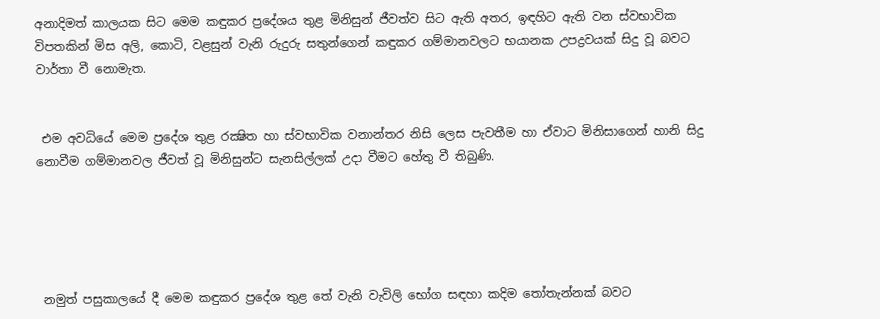අනාදිමත් කාලයක සිට මෙම කඳුකර ප්‍රදේශය තුළ මිනිසුන් ජීවත්ව සිට ඇති අතර, ඉඳහිට ඇති වන ස්වභාවික විපතකින් මිස අලි, කොටි, වළසුන් වැනි රුදුරු සතුන්ගෙන් කඳුකර ගම්මානවලට භයානක උපද්‍රවයක් සිදු වූ බවට වාර්තා වී නොමැත.


 එම අවධියේ මෙම ප්‍රදේශ තුළ රක්‍ෂිත හා ස්වභාවික වනාන්තර නිසි ලෙස පැවතීම හා ඒවාට මිනිසාගෙන් හානි සිදු නොවීම ගම්මානවල ජීවත් වූ මිනිසුන්ට සැනසිල්ලක් උදා වීමට හේතු වී තිබුණි.





 නමුත් පසුකාලයේ දී මෙම කඳුකර ප්‍රදේශ තුළ තේ වැනි වැවිලි භෝග සඳහා කදිම තෝතැන්නක් බවට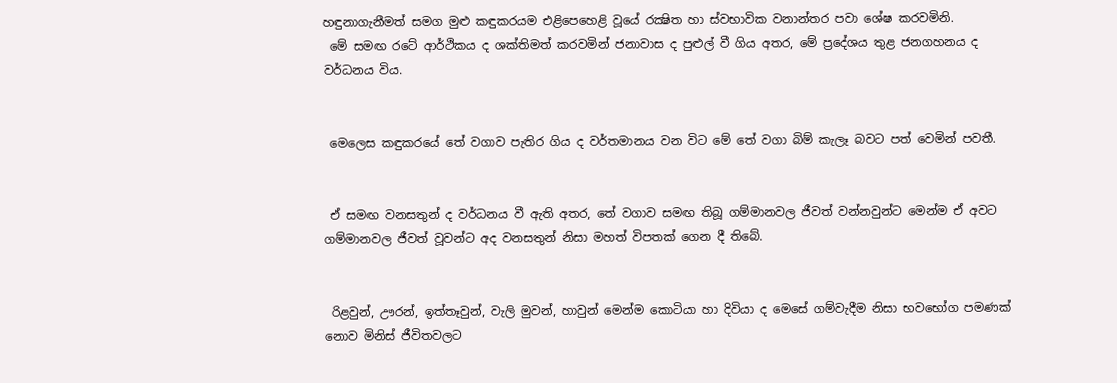හඳුනාගැනීමත් සමග මුළු කඳුකරයම එළිපෙහෙළි වූයේ රක්‍ෂිත හා ස්වභාවික වනාන්තර පවා ශේෂ කරවමිනි.
 මේ සමඟ රටේ ආර්ථිකය ද ශක්තිමත් කරවමින් ජනාවාස ද පුළුල් වී ගිය අතර, මේ ප්‍රදේශය තුළ ජනගහනය ද වර්ධනය විය.


 මෙලෙස කඳුකරයේ තේ වගාව පැතිර ගිය ද වර්තමානය වන විට මේ තේ වගා බිම් කැලෑ බවට පත් වෙමින් පවතී.


 ඒ සමඟ වනසතුන් ද වර්ධනය වී ඇති අතර, තේ වගාව සමඟ තිබූ ගම්මානවල ජීවත් වන්නවුන්ට මෙන්ම ඒ අවට ගම්මානවල ජීවත් වූවන්ට අද වනසතුන් නිසා මහත් විපතක් ගෙන දී තිබේ.


 රිළවුන්, ඌරන්, ඉත්තෑවුන්, වැලි මුවන්, හාවුන් මෙන්ම කොටියා හා දිවියා ද මෙසේ ගම්වැදීම නිසා භවභෝග පමණක් නොව මිනිස් ජීවිතවලට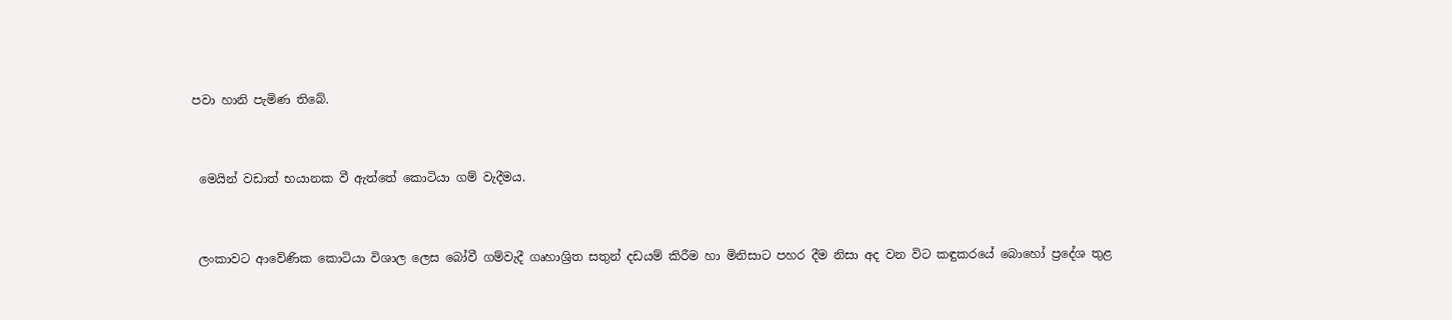පවා හානි පැමිණ තිබේ.


 මෙයින් වඩාත් භයානක වී ඇත්තේ කොටියා ගම් වැදීමය.


 ලංකාවට ආවේණික කොටියා විශාල ලෙස බෝවී ගම්වැදී ගෘහාශ්‍රිත සතුන් දඩයම් කිරීම හා මිනිසාට පහර දීම නිසා අද වන විට කඳුකරයේ බොහෝ ප්‍රදේශ තුළ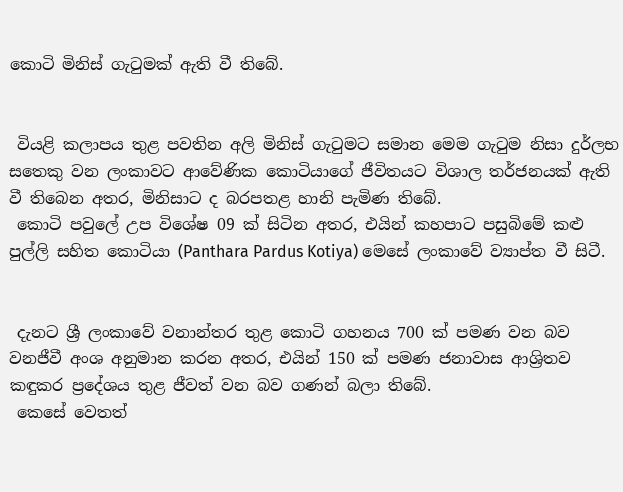කොටි මිනිස් ගැටුමක් ඇති වී තිබේ.


 වියළි කලාපය තුළ පවතින අලි මිනිස් ගැටුමට සමාන මෙම ගැටුම නිසා දුර්ලභ සතෙකු වන ලංකාවට ආවේණික කොටියාගේ ජීවිතයට විශාල තර්ජනයක් ඇති වී තිබෙන අතර, මිනිසාට ද බරපතළ හානි පැමිණ තිබේ.
 කොටි පවුලේ උප විශේෂ 09 ක් සිටින අතර, එයින් කහපාට පසුබිමේ කළු පුල්ලි සහිත කොටියා (Panthara Pardus Kotiya) මෙසේ ලංකාවේ ව්‍යාප්ත වී සිටී.


 දැනට ශ්‍රී ලංකාවේ වනාන්තර තුළ කොටි ගහනය 700 ක් පමණ වන බව වනජීවී අංශ අනුමාන කරන අතර, එයින් 150 ක් පමණ ජනාවාස ආශ්‍රිතව කඳුකර ප්‍රදේශය තුළ ජීවත් වන බව ගණන් බලා තිබේ.
 කෙසේ වෙතත්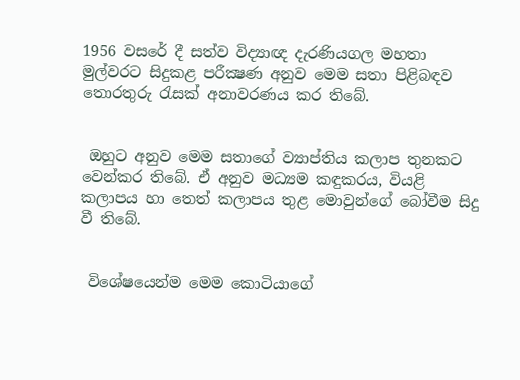1956 වසරේ දී සත්ව විද්‍යාඥ දැරණියගල මහතා මුල්වරට සිදුකළ පරීක්‍ෂණ අනුව මෙම සතා පිළිබඳව තොරතුරු රැසක් අනාවරණය කර තිබේ.


 ඔහුට අනුව මෙම සතාගේ ව්‍යාප්තිය කලාප තුනකට වෙන්කර තිබේ. ඒ අනුව මධ්‍යම කඳුකරය, වියළි කලාපය හා තෙත් කලාපය තුළ මොවුන්ගේ බෝවීම සිදු වී තිබේ.


 විශේෂයෙන්ම මෙම කොටියාගේ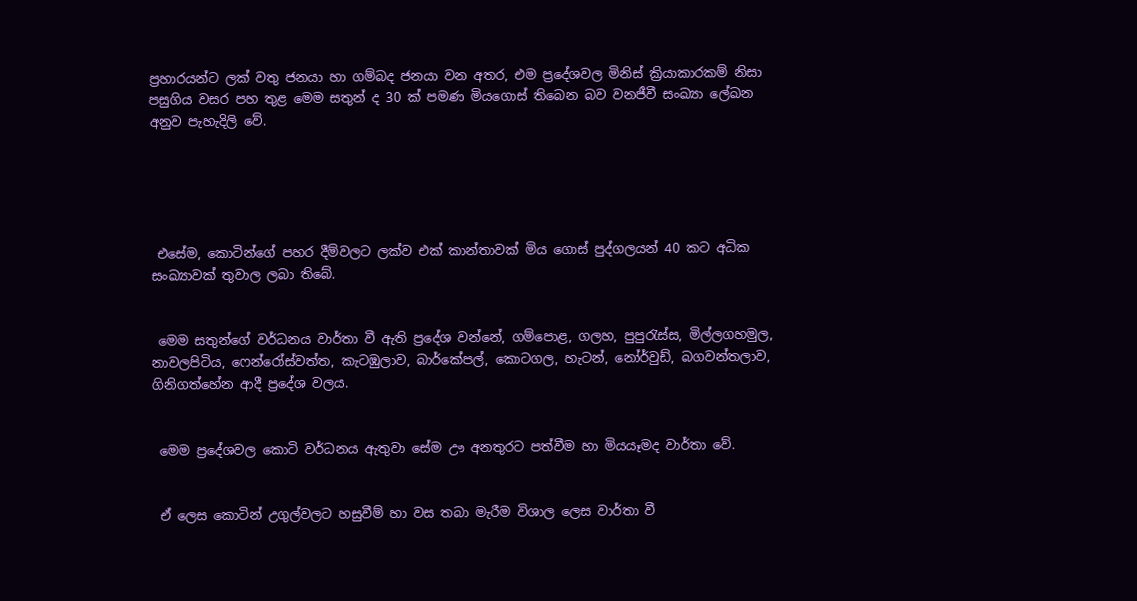ප්‍රහාරයන්ට ලක් වතු ජනයා හා ගම්බද ජනයා වන අතර, එම ප්‍රදේශවල මිනිස් ක්‍රියාකාරකම් නිසා පසුගිය වසර පහ තුළ මෙම සතුන් ද 30 ක් පමණ මියගොස් තිබෙන බව වනජීවී සංඛ්‍යා ලේඛන අනුව පැහැදිලි වේ.





 එසේම, කොටින්ගේ පහර දීම්වලට ලක්ව එක් කාන්තාවක් මිය ගොස් පුද්ගලයන් 40 කට අධික සංඛ්‍යාවක් තුවාල ලබා තිබේ.


 මෙම සතුන්ගේ වර්ධනය වාර්තා වී ඇති ප්‍රදේශ වන්නේ, ගම්පොළ, ගලහ, පුපුරැස්ස, මිල්ලගහමුල, නාවලපිටිය, ෆෙන්රෝස්වත්ත, කැටඹුලාව, බාර්කේපල්, කොටගල, හැටන්, නෝර්වුඩ්, බගවන්තලාව, ගිනිගත්හේන ආදී ප්‍රදේශ වලය.


 මෙම ප්‍රදේශවල කොටි වර්ධනය ඇතුවා සේම ඌ අනතුරට පත්වීම හා මියයෑමද වාර්තා වේ.


 ඒ ලෙස කොටින් උගුල්වලට හසුවීම් හා වස තබා මැරීම විශාල ලෙස වාර්තා වී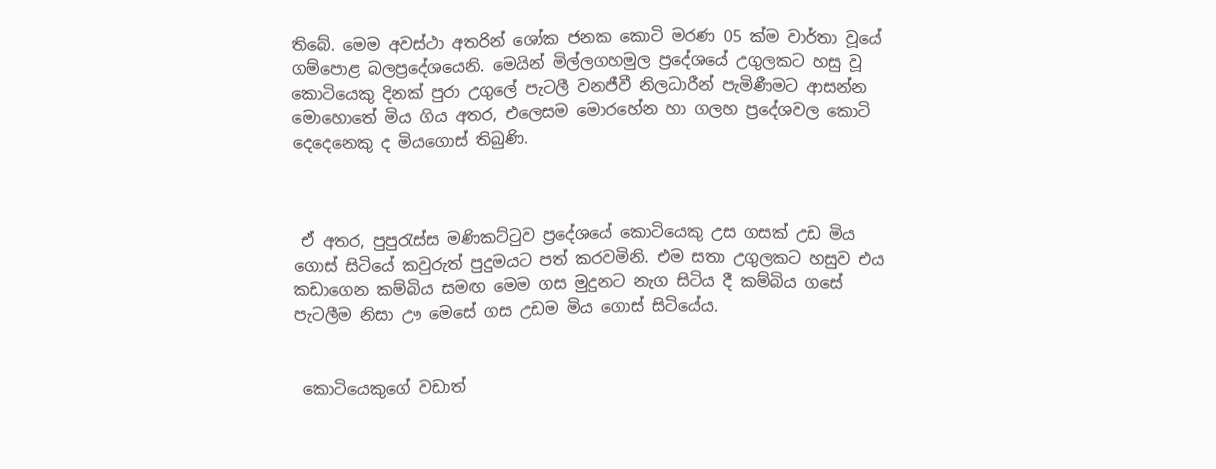තිබේ. මෙම අවස්ථා අතරින් ශෝක ජනක කොටි මරණ 05 ක්ම වාර්තා වූයේ ගම්පොළ බලප්‍රදේශයෙනි. මෙයින් මිල්ලගහමුල ප්‍රදේශයේ උගුලකට හසු වූ කොටියෙකු දිනක් පුරා උගුලේ පැටලී වනජීවී නිලධාරීන් පැමිණීමට ආසන්න මොහොතේ මිය ගිය අතර, එලෙසම මොරහේන හා ගලහ ප්‍රදේශවල කොටි දෙදෙනෙකු ද මියගොස් තිබුණි.



 ඒ අතර, පුපුරැස්ස මණිකට්ටුව ප්‍රදේශයේ කොටියෙකු උස ගසක් උඩ මිය ගොස් සිටියේ කවුරුත් පුදුමයට පත් කරවමිනි. එම සතා උගුලකට හසුව එය කඩාගෙන කම්බිය සමඟ මෙම ගස මුදුනට නැග සිටිය දී කම්බිය ගසේ පැටලීම නිසා ඌ මෙසේ ගස උඩම මිය ගොස් සිටියේය.


 කොටියෙකුගේ වඩාත්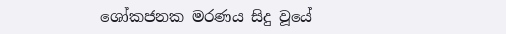ශෝකජනක මරණය සිදු වූයේ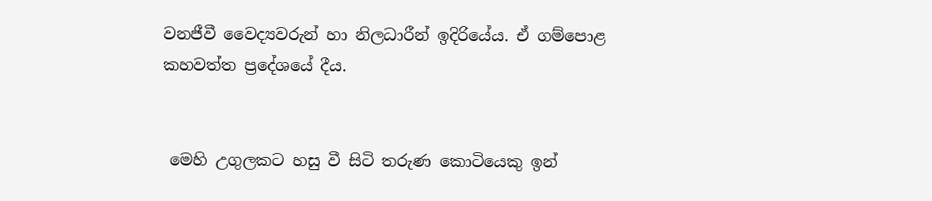වනජීවී වෛද්‍යවරුන් හා නිලධාරීන් ඉදිරියේය. ඒ ගම්පොළ කහවත්ත ප්‍රදේශයේ දීය.


 මෙහි උගුලකට හසු වී සිටි තරුණ කොටියෙකු ඉන්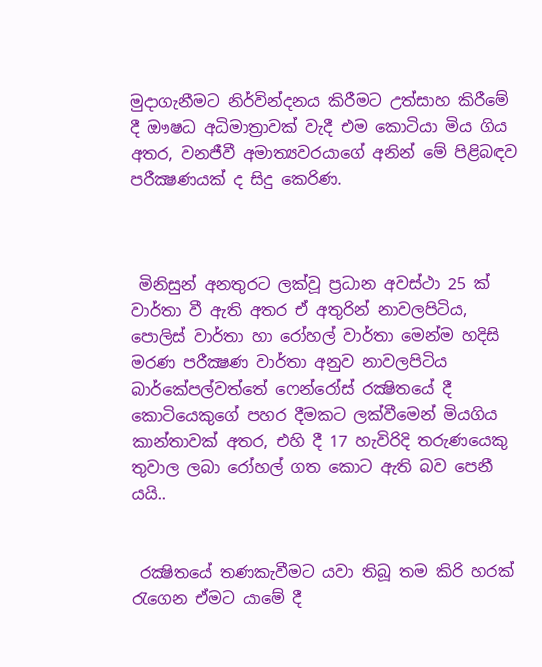මුදාගැනීමට නිර්වින්දනය කිරීමට උත්සාහ කිරීමේ දී ඖෂධ අධිමාත්‍රාවක් වැදී එම කොටියා මිය ගිය අතර, වනජීවී අමාත්‍යවරයාගේ අනින් මේ පිළිබඳව පරීක්‍ෂණයක් ද සිදු කෙරිණ.



 මිනිසුන් අනතුරට ලක්වූ ප්‍රධාන අවස්ථා 25 ක් වාර්තා වී ඇති අතර ඒ අතුරින් නාවලපිටිය, පොලිස් වාර්තා හා රෝහල් වාර්තා මෙන්ම හදිසි මරණ පරීක්‍ෂණ වාර්තා අනුව නාවලපිටිය බාර්කේපල්වත්තේ ෆෙන්රෝස් රක්‍ෂිතයේ දී කොටියෙකුගේ පහර දීමකට ලක්වීමෙන් මියගිය කාන්තාවක් අතර, එහි දී 17 හැවිරිදි තරුණයෙකු තුවාල ලබා රෝහල් ගත කොට ඇති බව පෙනී යයි..


 රක්‍ෂිතයේ තණකැවීමට යවා තිබූ තම කිරි හරක් රැගෙන ඒමට යාමේ දී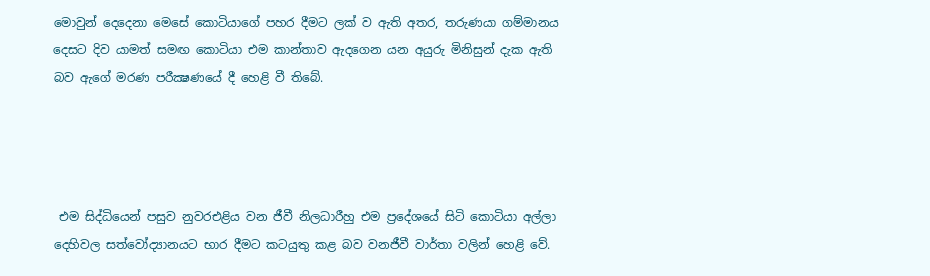මොවුන් දෙදෙනා මෙසේ කොටියාගේ පහර දීමට ලක් ව ඇති අතර, තරුණයා ගම්මානය දෙසට දිව යාමත් සමඟ කොටියා එම කාන්තාව ඇදගෙන යන අයුරු මිනිසුන් දැක ඇති බව ඇගේ මරණ පරීක්‍ෂණයේ දී හෙළි වී තිබේ.




 එම සිද්ධියෙන් පසුව නුවරඑළිය වන ජීවී නිලධාරීහු එම ප්‍රදේශයේ සිටි කොටියා අල්ලා දෙහිවල සත්වෝද්‍යානයට භාර දීමට කටයුතු කළ බව වනජීවී වාර්තා වලින් හෙළි වේ.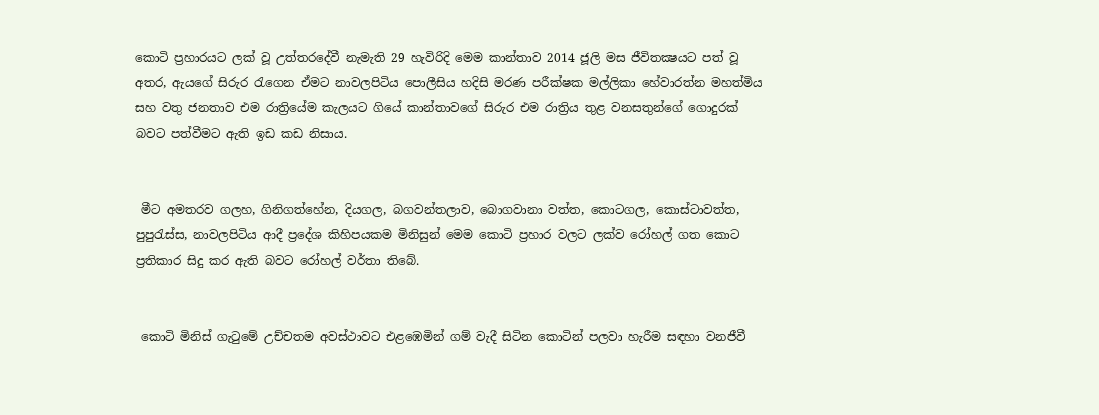කොටි ප්‍රහාරයට ලක් වූ උත්තරදේවී නැමැති 29 හැවිරිදි මෙම කාන්තාව 2014 ජූලි මස ජීවිතක්‍ෂයට පත් වූ අතර, ඇයගේ සිරුර රැගෙන ඒමට නාවලපිටිය පොලීසිය හදිසි මරණ පරීක්ෂක මල්ලිකා හේවාරත්න මහත්මිය සහ වතු ජනතාව එම රාත්‍රියේම කැලයට ගියේ කාන්තාවගේ සිරුර එම රාත්‍රිය තුළ වනසතුන්ගේ ගොදුරක් බවට පත්වීමට ඇති ඉඩ කඩ නිසාය.


 මීට අමතරව ගලහ, ගිනිගත්හේන, දියගල, බගවන්තලාව, බොගවානා වත්ත, කොටගල, කොස්ටාවත්ත, පුපුරැස්ස, නාවලපිටිය ආදී ප්‍රදේශ කිහිපයකම මිනිසුන් මෙම කොටි ප්‍රහාර වලට ලක්ව රෝහල් ගත කොට ප්‍රතිකාර සිදු කර ඇති බවට රෝහල් වර්තා තිබේ.


 කොටි මිනිස් ගැටුමේ උච්චතම අවස්ථාවට එළඹෙමින් ගම් වැදී සිටින කොටින් පලවා හැරීම සඳහා වනජීවී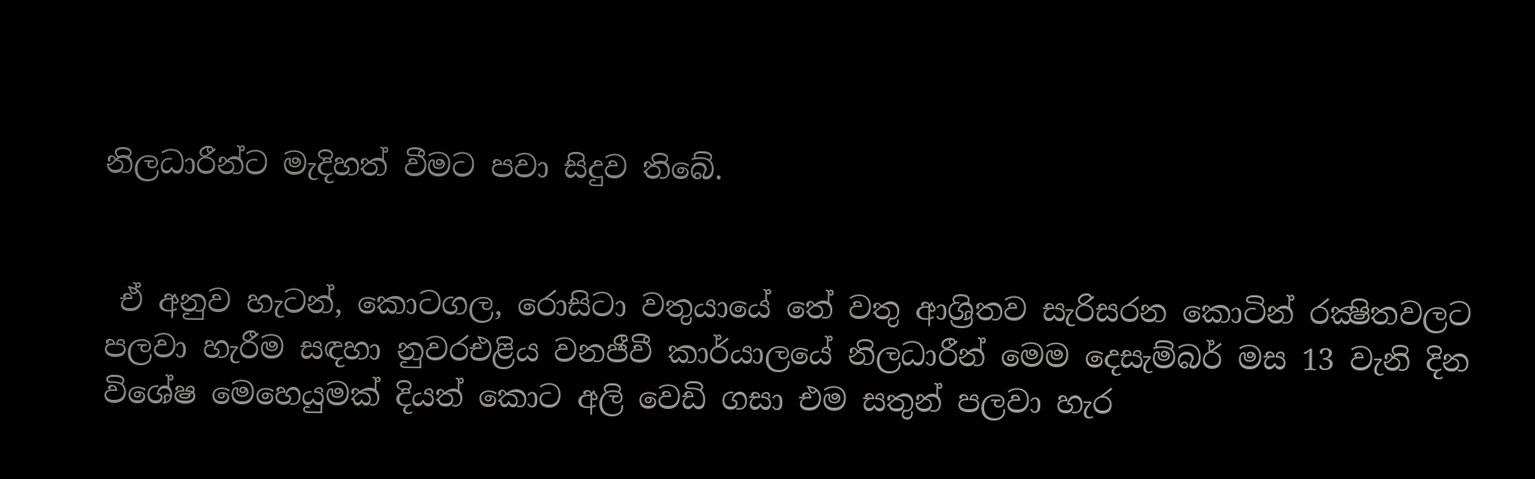නිලධාරීන්ට මැදිහත් වීමට පවා සිදුව තිබේ.


 ඒ අනුව හැටන්, කොටගල, රොසිටා වතුයායේ තේ වතු ආශ්‍රිතව සැරිසරන කොටින් රක්‍ෂිතවලට පලවා හැරීම සඳහා නුවරඑළිය වනජීවී කාර්යාලයේ නිලධාරීන් මෙම දෙසැම්බර් මස 13 වැනි දින විශේෂ මෙහෙයුමක් දියත් කොට අලි වෙඩි ගසා එම සතුන් පලවා හැර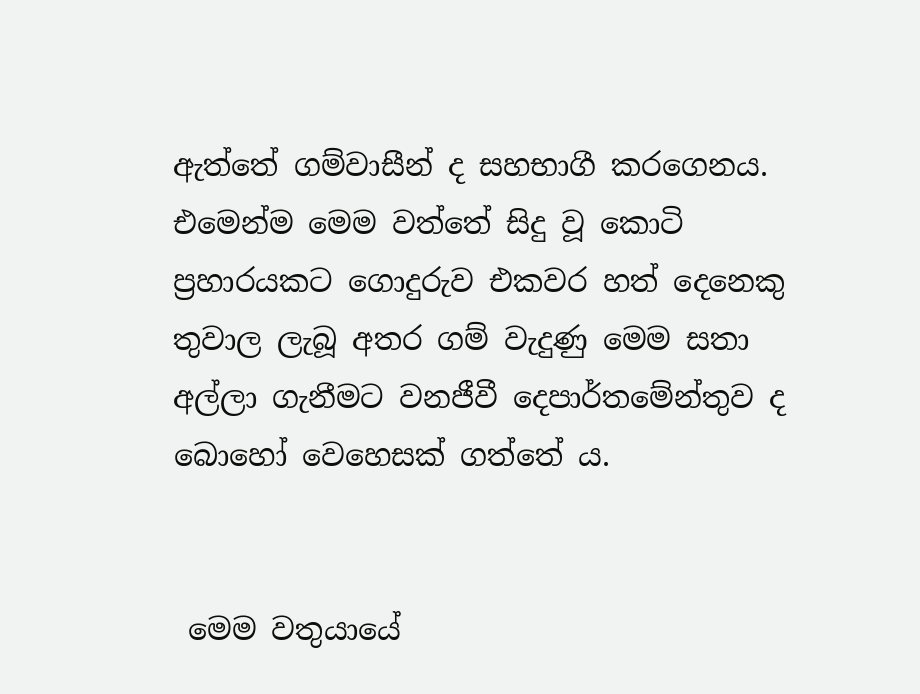ඇත්තේ ගම්වාසීන් ද සහභාගී කරගෙනය. එමෙන්ම මෙම වත්තේ සිදු වූ කොටි ප්‍රහාරයකට ගොදුරුව එකවර හත් දෙනෙකු තුවාල ලැබූ අතර ගම් වැදුණු මෙම සතා අල්ලා ගැනීමට වනජීවී දෙපාර්තමේන්තුව ද බොහෝ වෙහෙසක් ගත්තේ ය.


 මෙම වතුයායේ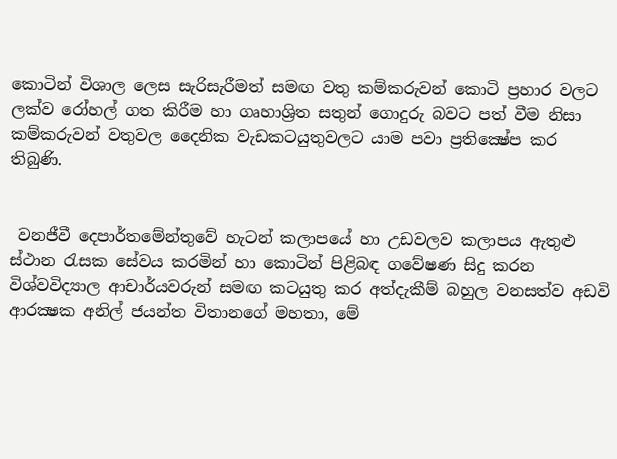කොටින් විශාල ලෙස සැරිසැරීමත් සමඟ වතු කම්කරුවන් කොටි ප්‍රහාර වලට ලක්ව රෝහල් ගත කිරීම හා ගෘහාශ්‍රිත සතුන් ගොදුරු බවට පත් වීම නිසා කම්කරුවන් වතුවල දෛනික වැඩකටයුතුවලට යාම පවා ප්‍රතික්‍ෂේප කර තිබුණි.


 වනජීවී දෙපාර්තමේන්තුවේ හැටන් කලාපයේ හා උඩවලව කලාපය ඇතුළු ස්ථාන රැසක සේවය කරමින් හා කොටින් පිළිබඳ ගවේෂණ සිදු කරන විශ්වවිද්‍යාල ආචාර්යවරුන් සමඟ කටයුතු කර අත්දැකීම් බහුල වනසත්ව අඩවි ආරක්‍ෂක අනිල් ජයන්ත විතානගේ මහතා, මේ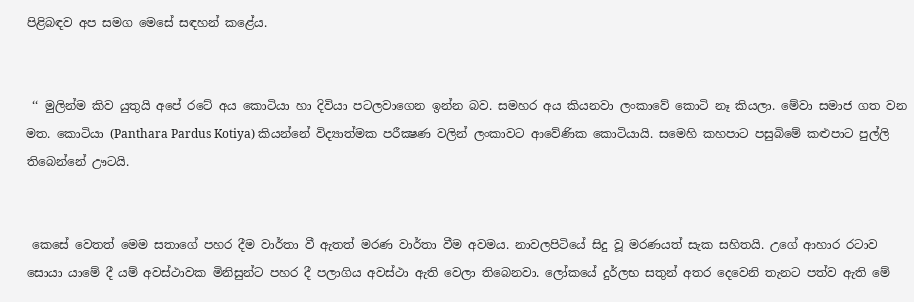පිළිබඳව අප සමග මෙසේ සඳහන් කළේය.


 ‘‘ මුලින්ම කිව යුතුයි අපේ රටේ අය කොටියා හා දිවියා පටලවාගෙන ඉන්න බව. සමහර අය කියනවා ලංකාවේ කොටි නෑ කියලා. මේවා සමාජ ගත වන මත. කොටියා (Panthara Pardus Kotiya) කියන්නේ විද්‍යාත්මක පරීක්‍ෂණ වලින් ලංකාවට ආවේණික කොටියායි. සමෙහි කහපාට පසුබිමේ කළුපාට පුල්ලි තිබෙන්නේ ඌටයි.


 කෙසේ වෙතත් මෙම සතාගේ පහර දීම වාර්තා වී ඇතත් මරණ වාර්තා වීම අවමය. නාවලපිටියේ සිදු වූ මරණයත් සැක සහිතයි. උගේ ආහාර රටාව සොයා යාමේ දී යම් අවස්ථාවක මිනිසුන්ට පහර දී පලාගිය අවස්ථා ඇති වෙලා තිබෙනවා. ලෝකයේ දුර්ලභ සතුන් අතර දෙවෙනි තැනට පත්ව ඇති මේ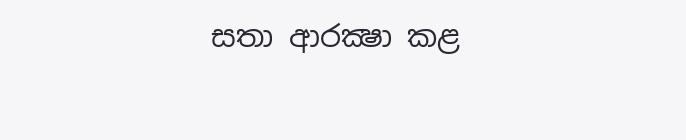සතා ආරක්‍ෂා කළ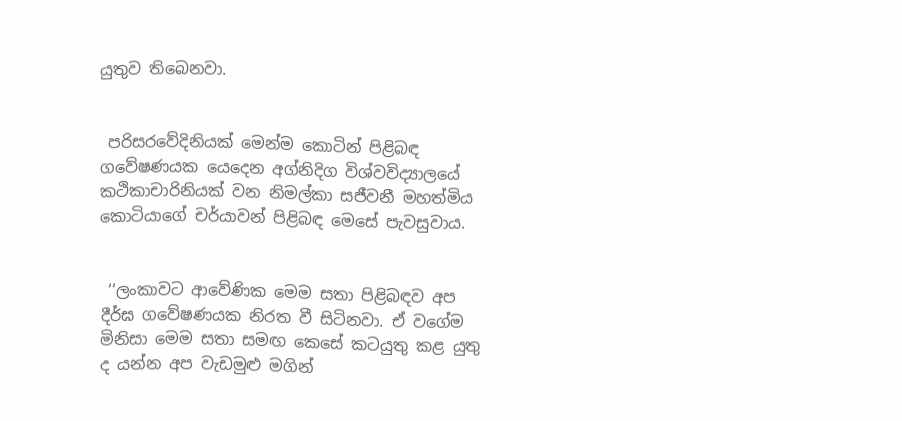යුතුව තිබෙනවා.


 පරිසරවේදිනියක් මෙන්ම කොටින් පිළිබඳ ගවේෂණයක යෙදෙන අග්නිදිග විශ්වවිද්‍යාලයේ කථිකාචාරිනියක් වන නිමල්කා සජීවනී මහත්මිය කොටියාගේ චර්යාවන් පිළිබඳ මෙසේ පැවසුවාය.


 ‘‘ලංකාවට ආවේණික මෙම සතා පිළිබඳව අප දීර්ඝ ගවේෂණයක නිරත වී සිටිනවා. ඒ වගේම මිනිසා මෙම සතා සමඟ කෙසේ කටයුතු කළ යුතු ද යන්න අප වැඩමුළු මගින්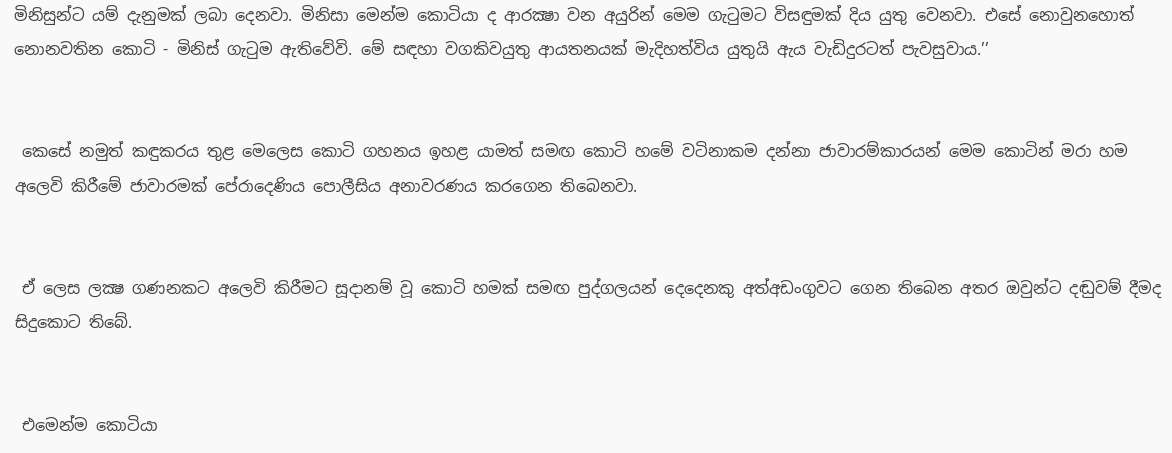මිනිසුන්ට යම් දැනුමක් ලබා දෙනවා. මිනිසා මෙන්ම කොටියා ද ආරක්‍ෂා වන අයුරින් මෙම ගැටුමට විසඳුමක් දිය යුතු වෙනවා. එසේ නොවුනහොත් නොනවතින කොටි - මිනිස් ගැටුම ඇතිවේවි. මේ සඳහා වගකිවයුතු ආයතනයක් මැදිහත්විය යුතුයි ඇය වැඩිදුරටත් පැවසුවාය.’’


 කෙසේ නමුත් කඳුකරය තුළ මෙලෙස කොටි ගහනය ඉහළ යාමත් සමඟ කොටි හමේ වටිනාකම දන්නා ජාවාරම්කාරයන් මෙම කොටින් මරා හම අලෙවි කිරීමේ ජාවාරමක් පේරාදෙණිය පොලීසිය අනාවරණය කරගෙන තිබෙනවා.


 ඒ ලෙස ලක්‍ෂ ගණනකට අලෙවි කිරීමට සූදානම් වූ කොටි හමක් සමඟ පුද්ගලයන් දෙදෙනකු අත්අඩංගුවට ගෙන තිබෙන අතර ඔවුන්ට දඬුවම් දීමද සිදුකොට තිබේ.


 එමෙන්ම කොටියා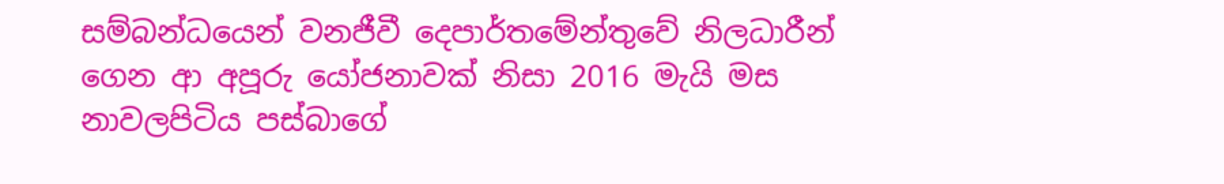සම්බන්ධයෙන් වනජීවී දෙපාර්තමේන්තුවේ නිලධාරීන් ගෙන ආ අපූරු යෝජනාවක් නිසා 2016 මැයි මස නාවලපිටිය පස්බාගේ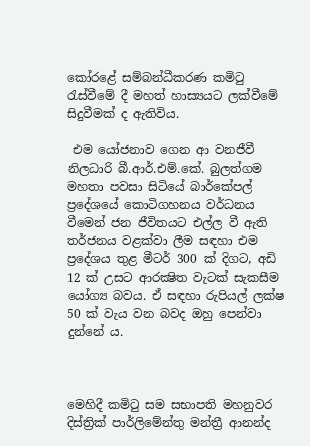කෝරළේ සම්බන්ධීකරණ කමිටු රැස්වීමේ දී මහත් හාස්‍යයට ලක්වීමේ සිදුවීමක් ද ඇතිවිය.

 එම යෝජනාව ගෙන ආ වනජීවී නිලධාරි බී.ආර්.එම්.කේ. බුලත්ගම මහතා පවසා සිටියේ බාර්කේපල් ප්‍රදේශයේ කොටිගහනය වර්ධනය වීමෙන් ජන ජීවිතයට එල්ල වී ඇති තර්ජනය වළක්වා ලීම සඳහා එම ප්‍රදේශය තුළ මීටර් 300 ක් දිගට, අඩි 12 ක් උසට ආරක්‍ෂිත වැටක් සැකසීම යෝග්‍ය බවය. ඒ සඳහා රුපියල් ලක්ෂ 50 ක් වැය වන බවද ඔහු පෙන්වා දුන්නේ ය.



මෙහිදී කමිටු සම සභාපති මහනුවර දිස්ත්‍රික් පාර්ලිමේන්තු මන්ත්‍රී ආනන්ද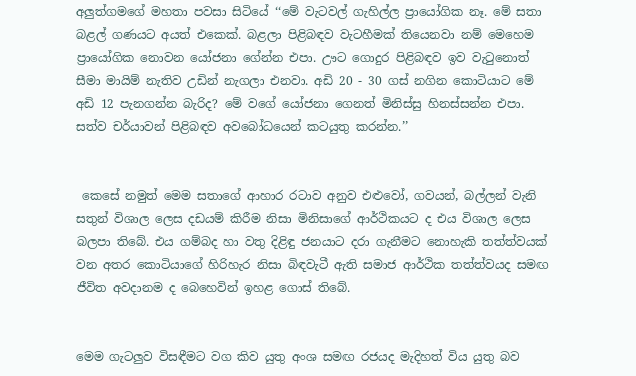අලුත්ගමගේ මහතා පවසා සිටියේ ‘‘මේ වැටවල් ගැහිල්ල ප්‍රායෝගික නෑ. මේ සතා බළල් ගණයට අයත් එකෙක්. බළලා පිළිබඳව වැටහීමක් තියෙනවා නම් මෙහෙම ප්‍රායෝගික නොවන යෝජනා ගේන්න එපා. ඌට ගොදුර පිළිබඳව ඉව වැටුනොත් සීමා මායිම් නැතිව උඩින් නැගලා එනවා. අඩි 20 - 30 ගස් නගින කොටියාට මේ අඩි 12 පැනගන්න බැරිද? මේ වගේ යෝජනා ගෙනත් මිනිස්සු හිනස්සන්න එපා. සත්ව චර්යාවන් පිළිබඳව අවබෝධයෙන් කටයුතු කරන්න.’’


 කෙසේ නමුත් මෙම සතාගේ ආහාර රටාව අනුව එළුවෝ, ගවයන්, බල්ලන් වැනි සතුන් විශාල ලෙස දඩයම් කිරීම නිසා මිනිසාගේ ආර්ථිකයට ද එය විශාල ලෙස බලපා තිබේ. එය ගම්බද හා වතු දිළිඳු ජනයාට දරා ගැනීමට නොහැකි තත්ත්වයක් වන අතර කොටියාගේ හිරිහැර නිසා බිඳවැටී ඇති සමාජ ආර්ථික තත්ත්වයද සමඟ ජීවිත අවදානම ද බෙහෙවින් ඉහළ ගොස් තිබේ.


මෙම ගැටලුව විසඳීමට වග කිව යුතු අංශ සමඟ රජයද මැදිහත් විය යුතු බව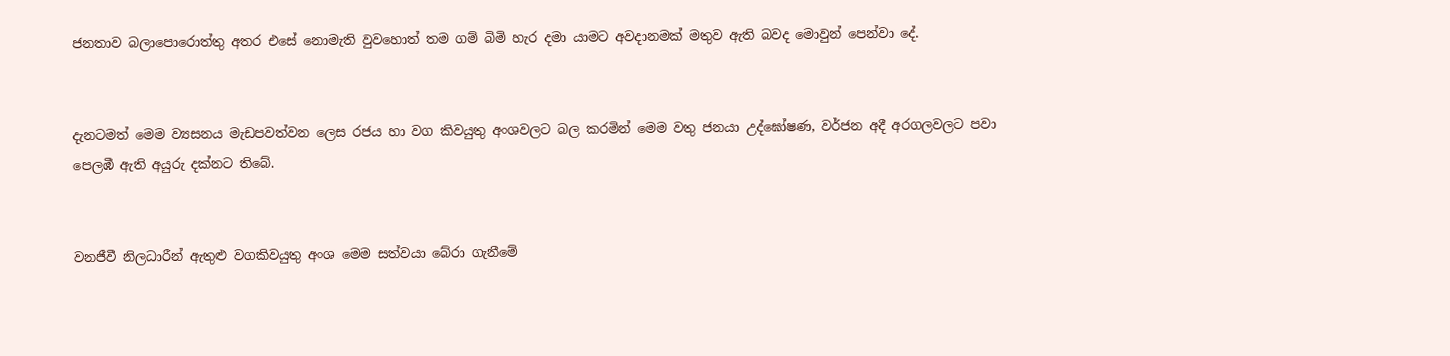ජනතාව බලාපොරොත්තු අතර එසේ නොමැති වුවහොත් තම ගම් බිමි හැර දමා යාමට අවදානමක් මතුව ඇති බවද මොවුන් පෙන්වා දේ.


දැනටමත් මෙම ව්‍යසනය මැඩපවත්වන ලෙස රජය හා වග කිවයුතු අංශවලට බල කරමින් මෙම වතු ජනයා උද්ඝෝෂණ, වර්ජන අදී අරගලවලට පවා පෙලඹී ඇති අයුරු දක්නට තිබේ.


වනජීවී නිලධාරීන් ඇතුළු වගකිවයුතු අංශ මෙම සත්වයා බේරා ගැනීමේ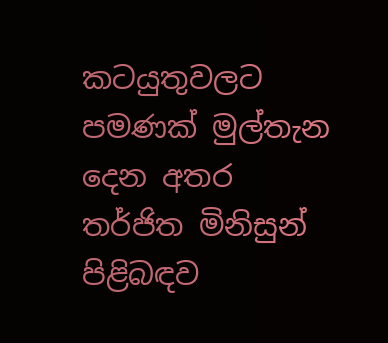කටයුතුවලට පමණක් මුල්තැන දෙන අතර තර්ජිත මිනිසුන් පිළිබඳව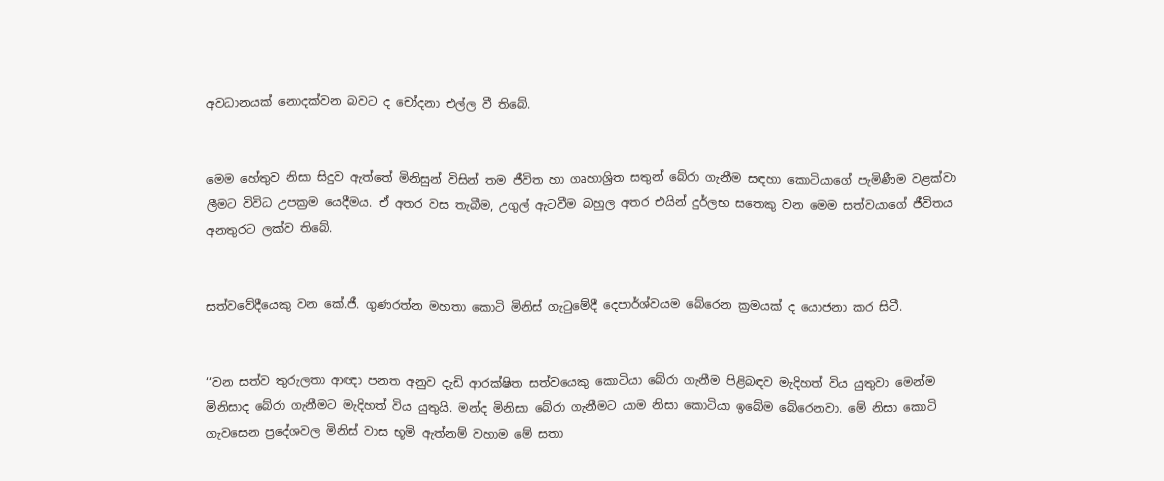අවධානයක් නොදක්වන බවට ද චෝදනා එල්ල වී තිබේ.


මෙම හේතුව නිසා සිදුව ඇත්තේ මිනිසුන් විසින් තම ජීවිත හා ගෘහාශ්‍රිත සතුන් බේරා ගැනීම සඳහා කොටියාගේ පැමිණීම වළක්වා ලීමට විවිධ උපක්‍රම යෙදීමය. ඒ අතර වස තැබීම, උගුල් ඇටවීම බහුල අතර එයින් දුර්ලභ සතෙකු වන මෙම සත්වයාගේ ජීවිතය අනතුරට ලක්ව තිබේ.


සත්වවේදීයෙකු වන කේ.ජී. ගුණරත්න මහතා කොටි මිනිස් ගැටුමේදී දෙපාර්ශ්වයම බේරෙන ක්‍රමයක් ද යොජනා කර සිටී.


‘‘වන සත්ව තුරුලතා ආඥා පනත අනුව දැඩි ආරක්ෂිත සත්වයෙකු කොටියා බේරා ගැනීම පිළිබඳව මැදිහත් විය යුතුවා මෙන්ම මිනිසාද බේරා ගැනීමට මැදිහත් විය යුතුයි. මන්ද මිනිසා බේරා ගැනීමට යාම නිසා කොටියා ඉබේම බේරෙනවා. මේ නිසා කොටි ගැවසෙන ප්‍රදේශවල මිනිස් වාස භූමි ඇත්නම් වහාම මේ සතා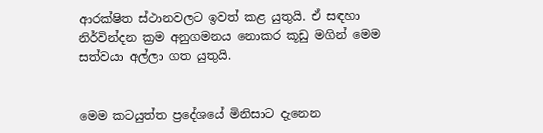ආරක්ෂිත ස්ථානවලට ඉවත් කළ යුතුයි. ඒ සඳහා නිර්වින්දන ක්‍රම අනුගමනය නොකර කූඩු මගින් මෙම සත්වයා අල්ලා ගත යුතුයි.


මෙම කටයුත්ත ප්‍රදේශයේ මිනිසාට දැනෙන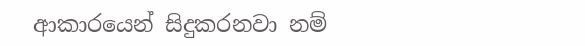ආකාරයෙන් සිදුකරනවා නම්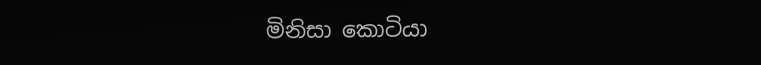මිනිසා කොටියා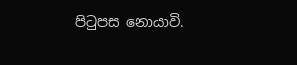පිටුපස නොයාවි.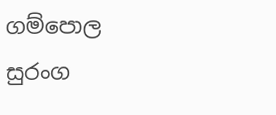ගම්පොල
සුරංග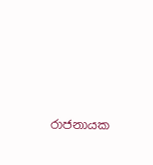රාජනායක